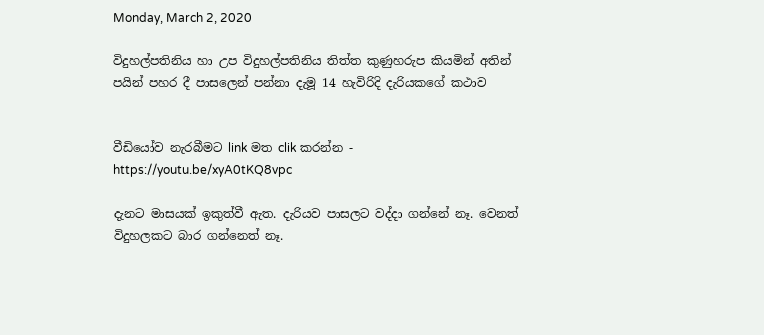Monday, March 2, 2020

විදුහල්පතිනිය හා උප විදුහල්පතිනිය තිත්ත කුණුහරුප කියමින් අතින් පයින් පහර දී පාසලෙන් පන්නා දැමූ 14 හැවිරිදි දැරියකගේ කථාව


වීඩියෝව නැරබීමට link මත clik කරන්න -  https://youtu.be/xyA0tKQ8vpc

දැනට මාසයක් ඉකුත්වී ඇත. දැරියව පාසලට වද්දා ගන්නේ නෑ. වෙනත් විදුහලකට බාර ගන්නෙත් නෑ.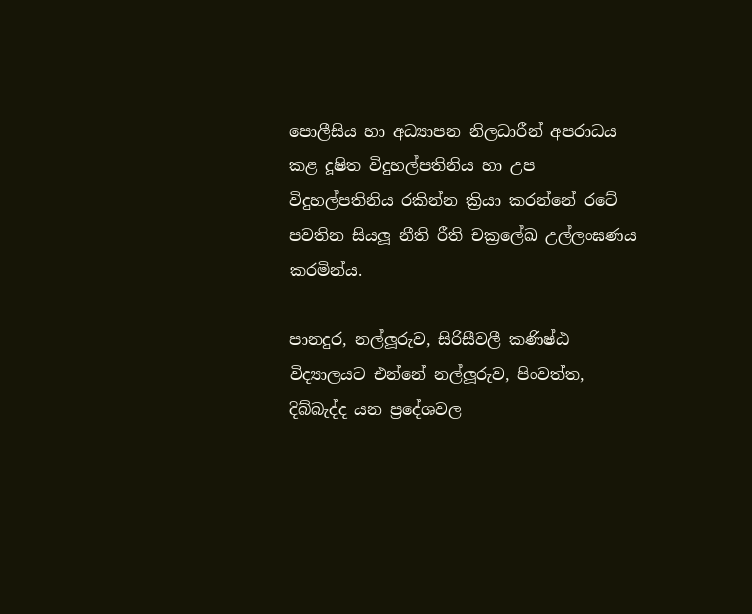පොලීසිය හා අධ්‍යාපන නිලධාරීන් අපරාධය කළ දූෂිත විදුහල්පතිනිය හා උප විදුහල්පතිනිය රකින්න ක්‍රියා කරන්නේ රටේ පවතින සියලූ නීති රීති චක්‍රලේඛ උල්ලංඝණය කරමින්ය.

පානදුර, නල්ලූරුව, සිරිසීවලී කණිෂ්ඨ විද්‍යාලයට එන්නේ නල්ලූරුව, පිංවත්ත, දිබ්බැද්ද යන ප්‍රදේශවල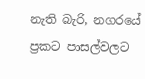නැති බැරි, නගරයේ ප්‍රකට පාසල්වලට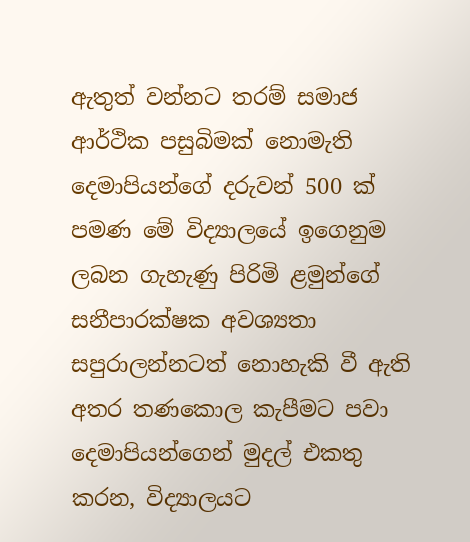ඇතුත් වන්නට තරම් සමාජ ආර්ථික පසුබිමක් නොමැති දෙමාපියන්ගේ දරුවන් 500 ක් පමණ මේ විද්‍යාලයේ ඉගෙනුම ලබන ගැහැණු පිරිමි ළමුන්ගේ සනීපාරක්ෂක අවශ්‍යතා සපුරාලන්නටත් නොහැකි වී ඇති අතර තණකොල කැපීමට පවා දෙමාපියන්ගෙන් මුදල් එකතු කරන, විද්‍යාලයට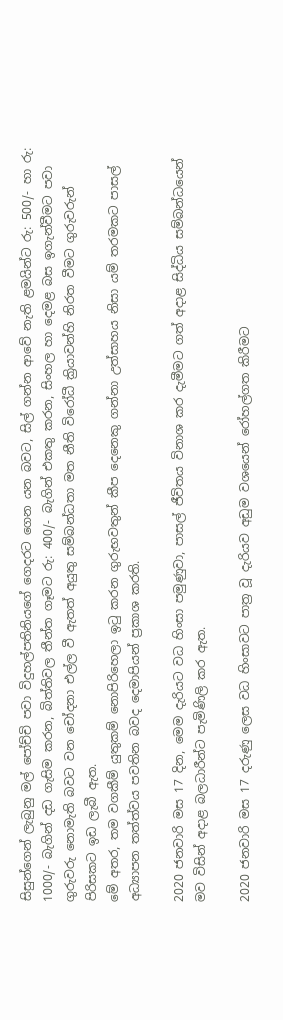සිසුන්ගෙන් ලැබුනු මල් පෝච්චි පවා විදුහල්පතිනියගේ ගෙදරට ගෙන යන බවට, සිල් ගන්න ආවේ නැති ළමයින්ට රු: 500/- හා රු: 1000/- බැගින් දඩ ගැසිම කරන, බිත්තිවල තීන්ත ගෑමට රු: 400/- බැගින් එකතු කරන, සිංහල හා දෙමළ බස ඉගැන්වීමට පවා ගුරුවරු නොමැති බවට වන චෝදනා එල්ල වී ඇතත් අයුතු සම්බන්ධතා මත නීති විරෝධී ක්‍රියාවන්හි නිරත වීමට ගුරුවරුන් පිරිසකට ඉඩ ලැබී ඇත.
මේ අතර, තම වගකීම් යුතුකම් නොපිරිහෙලා ඉටු කරන ගුරුභවතුන් කීප දෙනෙකු ගන්නා උත්සාහය නිසා යම් තරමකට පාසල් අධ්‍යාපන තත්ත්වය පවතින බවද දෙමාපියන් ප්‍රකාශ කරති.

2020 ජනවාරි මස 17 දින, මෙම දැරියට වධ හිංසා පමුණුවා, පාසල් ජීවිතය විනාශ කර දැමීමට ගත් අදාළ සිද්ධිය සම්බන්ධයෙන් මව විසින් අදාළ බලධාරීන්ට පැමිණිලි කර ඇත.

2020 ජනවාරි මස 17 දරුණු ලෙස වධ හිංසාවට පාත්‍ර වූ දැරියව අඩුම වශයෙන් රෝහල්ගත කිරීමට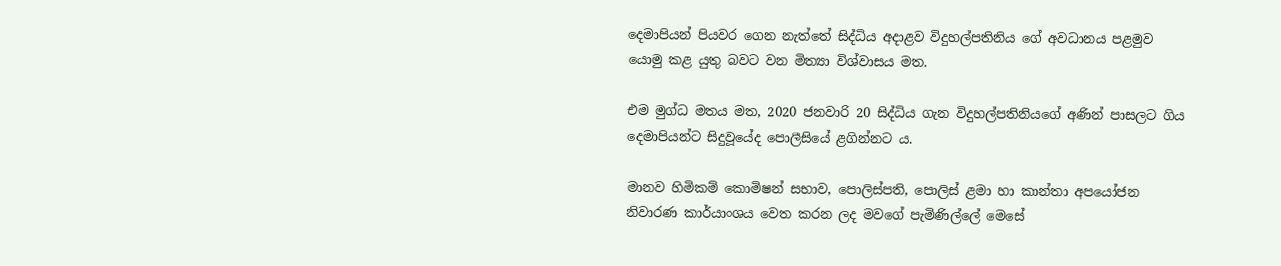දෙමාපියන් පියවර ගෙන නැත්තේ සිද්ධිය අදාළව විදුහල්පතිනිය ගේ අවධානය පළමුව යොමු කළ යුතු බවට වන මිත්‍යා විශ්වාසය මත.

එම මුග්ධ මතය මත, 2020 ජනවාරි 20 සිද්ධිය ගැන විදුහල්පතිනියගේ අණින් පාසලට ගිය දෙමාපියන්ට සිදුවූයේද පොලීසියේ ළගින්නට ය.

මානව හිමිකම් කොමිෂන් සභාව, පොලිස්පති, පොලිස් ළමා හා කාන්තා අපයෝජන නිවාරණ කාර්යාංශය වෙත කරන ලද මවගේ පැමිණිල්ලේ මෙසේ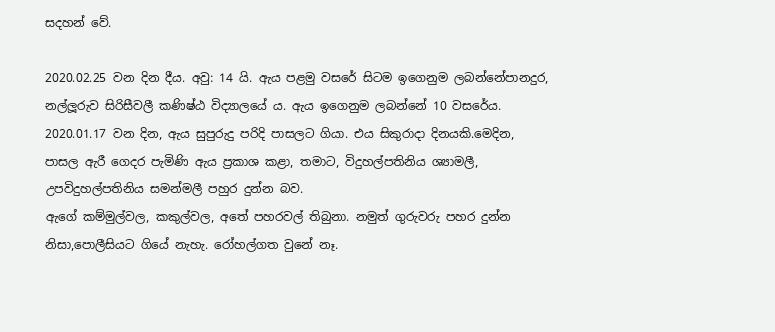සදහන් වේ.

2020.02.25 වන දින දීය. අවු: 14 යි. ඇය පළමු වසරේ සිටම ඉගෙනුම ලබන්නේපානදුර, නල්ලූරුව සිරිසීවලී කණිෂ්ඨ විද්‍යාලයේ ය. ඇය ඉගෙනුම ලබන්නේ 10 වසරේය.
2020.01.17 වන දින, ඇය සුපුරුදු පරිදි පාසලට ගියා. එය සිකුරාදා දිනයකි.මෙදින, පාසල ඇරී ගෙදර පැමිණි ඇය ප්‍රකාශ කළා, තමාට, විදුහල්පතිනිය ශ්‍යාමලී, උපවිදුහල්පතිනිය සමන්මලී පහුර දුන්න බව.
ඇගේ කම්මුල්වල, කකුල්වල, අතේ පහරවල් තිබුනා. නමුත් ගුරුවරු පහර දුන්න නිසා,පොලීසියට ගියේ නැහැ. රෝහල්ගත වුනේ නෑ.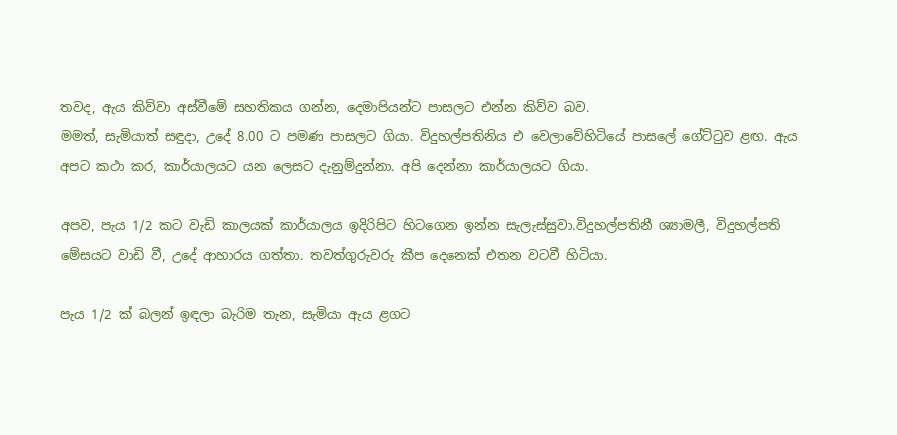තවද, ඇය කිව්වා අස්වීමේ සහතිකය ගන්න, දෙමාපියන්ට පාසලට එන්න කිව්ව බව.
මමත්, සැමියාත් සඳුදා, උදේ 8.00 ට පමණ පාසලට ගියා. විදුහල්පතිනිය එ වෙලාවේහිටියේ පාසලේ ගේට්ටුව ළඟ. ඇය අපට කථා කර, කාර්යාලයට යන ලෙසට දැනුම්දුන්නා. අපි දෙන්නා කාර්යාලයට ගියා.

අපව, පැය 1/2 කට වැඩි කාලයක් කාර්යාලය ඉදිරිපිට හිටගෙන ඉන්න සැලැස්සුවා.විදුහල්පතිනී ශ්‍යාමලී, විදුහල්පති මේසයට වාඩි වී, උදේ ආහාරය ගත්තා. තවත්ගුරුවරු කීප දෙනෙක් එතන වටවී හිටියා.

පැය 1/2 ක් බලන් ඉඳලා බැරිම තැන, සැමියා ඇය ළගට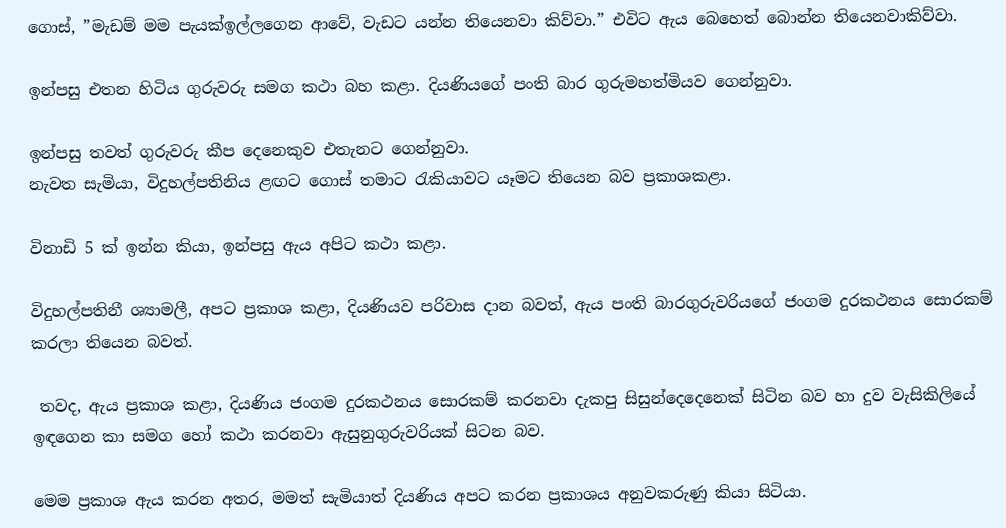ගොස්, ”මැඩම් මම පැයක්ඉල්ලගෙන ආවේ, වැඩට යන්න තියෙනවා කිව්වා.” එවිට ඇය බෙහෙත් බොන්න තියෙනවාකිව්වා.

ඉන්පසු එතන හිටිය ගුරුවරු සමග කථා බහ කළා. දියණියගේ පංති බාර ගුරුමහත්මියව ගෙන්නුවා.

ඉන්පසු තවත් ගුරුවරු කීප දෙනෙකුව එතැනට ගෙන්නුවා.
නැවත සැමියා, විදුහල්පතිනිය ළඟට ගොස් තමාට රැකියාවට යෑමට තියෙන බව ප්‍රකාශකළා.

විනාඩි 5 ක් ඉන්න කියා, ඉන්පසු ඇය අපිට කථා කළා.

විදුහල්පතිනී ශ්‍යාමලී, අපට ප්‍රකාශ කළා, දියණියව පරිවාස දාන බවත්, ඇය පංති බාරගුරුවරියගේ ජංගම දුරකථනය සොරකම් කරලා තියෙන බවත්.

 තවද, ඇය ප්‍රකාශ කළා, දියණිය ජංගම දුරකථනය සොරකම් කරනවා දැකපු සිසුන්දෙදෙනෙක් සිටින බව හා දුව වැසිකිලියේ ඉඳගෙන කා සමග හෝ කථා කරනවා ඇසුනුගුරුවරියක් සිටන බව.

මෙම ප්‍රකාශ ඇය කරන අතර, මමත් සැමියාත් දියණිය අපට කරන ප්‍රකාශය අනුවකරුණු කියා සිටියා.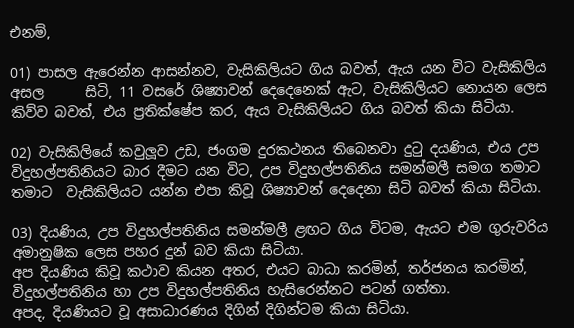එනම්,

01) පාසල ඇරෙන්න ආසන්නව, වැසිකිලියට ගිය බවත්, ඇය යන විට වැසිකිලිය අසල      සිටි, 11 වසරේ ශිෂ්‍යාවන් දෙදෙනෙක් ඇට, වැසිකිලියට නොයන ලෙස කිව්ව බවත්, එය ප්‍රතික්ෂේප කර, ඇය වැසිකිලියට ගිය බවත් කියා සිටියා.

02) වැසිකිලියේ කවුලූව උඩ, ජංගම දුරකථනය තිබෙනවා දුටු දයණිය, එය උප  විදුහල්පතිනියට බාර දීමට යන විට, උප විදුහල්පතිනිය සමන්මලී සමග තමාට තමාට  වැසිකිලියට යන්න එපා කිවූ ශිෂ්‍යාවන් දෙදෙනා සිටි බවත් කියා සිටියා.

03) දියණිය, උප විදුහල්පතිනිය සමන්මලී ළඟට ගිය විටම, ඇයට එම ගුරුවරිය  අමානුෂික ලෙස පහර දුන් බව කියා සිටියා.
අප දියණිය කිවූ කථාව කියන අතර, එයට බාධා කරමින්, තර්ජනය කරමින්, විදුහල්පතිනිය හා උප විදුහල්පතිනිය හැසිරෙන්නට පටන් ගත්තා.
අපද, දියණියට වූ අසාධාරණය දිගින් දිගින්ටම කියා සිටියා.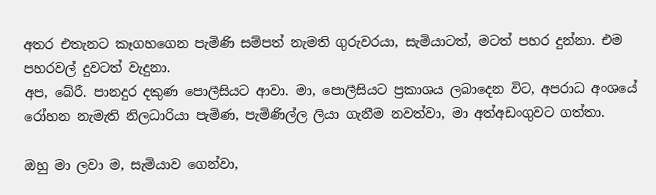අතර එතැනට කෑගහගෙන පැමිණි සම්පත් නැමති ගුරුවරයා, සැමියාටත්, මටත් පහර දුන්නා. එම පහරවල් දුවටත් වැදුනා.
අප, බේරී. පානදුර දකුණ පොලීසියට ආවා. මා, පොලීසියට ප්‍රකාශය ලබාදෙන විට, අපරාධ අංශයේ රෝහන නැමැති නිලධාරියා පැමිණ, පැමිණිල්ල ලියා ගැනීම නවත්වා, මා අත්අඩංගුවට ගත්තා.

ඔහු මා ලවා ම, සැමියාව ගෙන්වා,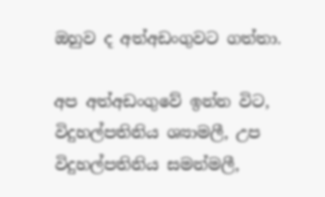ඔහුව ද අත්අඩංගුවට ගත්තා.

අප අත්අඩංගුවේ ඉන්න විට, විදුහල්පතිනිය ශ්‍යාමලී, උප විදුහල්පතිනිය සමන්මලී,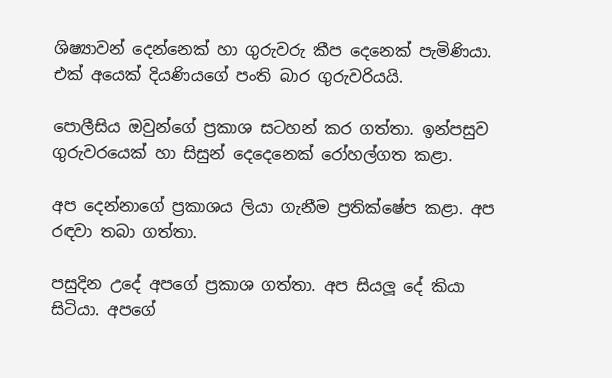ශිෂ්‍යාවන් දෙන්නෙක් හා ගුරුවරු කීප දෙනෙක් පැමිණියා. එක් අයෙක් දියණියගේ පංති බාර ගුරුවරියයි.

පොලීසිය ඔවුන්ගේ ප්‍රකාශ සටහන් කර ගත්තා. ඉන්පසුව ගුරුවරයෙක් හා සිසුන් දෙදෙනෙක් රෝහල්ගත කළා.

අප දෙන්නාගේ ප්‍රකාශය ලියා ගැනීම ප්‍රතික්ෂේප කළා. අප රඳවා තබා ගත්තා.

පසුදින උදේ අපගේ ප්‍රකාශ ගත්තා. අප සියලූ දේ කියා සිටියා. අපගේ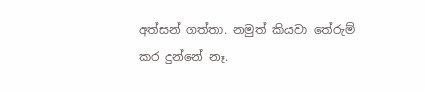අත්සන් ගත්තා. නමුත් කියවා තේරුම් කර දුන්නේ නෑ.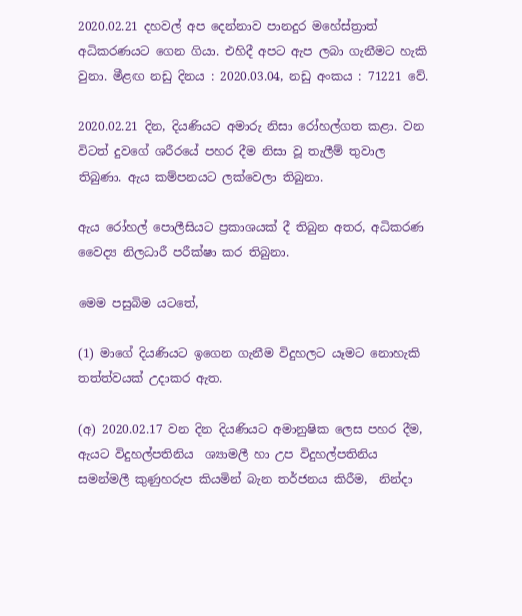2020.02.21 දහවල් අප දෙන්නාව පානදුර මහේස්ත්‍රාත් අධිකරණයට ගෙන ගියා. එහිදී අපට ඇප ලබා ගැනීමට හැකි වුනා. මීළඟ නඩු දිනය : 2020.03.04, නඩු අංකය : 71221 වේ.

2020.02.21 දින, දියණියට අමාරු නිසා රෝහල්ගත කළා. වන විටත් දුවගේ ශරීරයේ පහර දීම නිසා වූ තැලීම් තුවාල තිබුණා. ඇය කම්පනයට ලක්වෙලා තිබුනා.

ඇය රෝහල් පොලීසියට ප්‍රකාශයක් දී තිබුන අතර, අධිකරණ වෛද්‍ය නිලධාරී පරීක්ෂා කර තිබුනා.

මෙම පසුබිම යටතේ,

(1) මාගේ දියණියට ඉගෙන ගැනීම විදුහලට යෑමට නොහැකි තත්ත්වයක් උදාකර ඇත.

(අ) 2020.02.17 වන දින දියණියට අමානුෂික ලෙස පහර දීම, ඇයට විදුහල්පතිනිය  ශ්‍යාමලී හා උප විදුහල්පතිනිය සමන්මලී කුණුහරුප කියමින් බැන තර්ජනය කිරීම,  නින්දා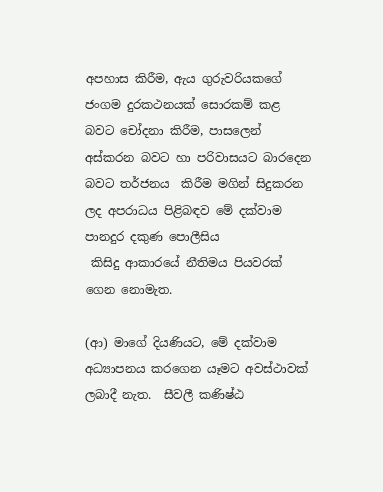අපහාස කිරීම, ඇය ගුරුවරියකගේ ජංගම දුරකථනයක් සොරකම් කළ බවට චෝදනා කිරීම, පාසලෙන් අස්කරන බවට හා පරිවාසයට බාරදෙන බවට තර්ජනය  කිරීම මගින් සිදුකරන ලද අපරාධය පිළිබඳව මේ දක්වාම පානදුර දකුණ පොලීසිය
 කිසිදු ආකාරයේ නීතිමය පියවරක් ගෙන නොමැත.

(ආ) මාගේ දියණියට, මේ දක්වාම අධ්‍යාපනය කරගෙන යෑමට අවස්ථාවක් ලබාදී නැත.  සීවලී කණිෂ්ඨ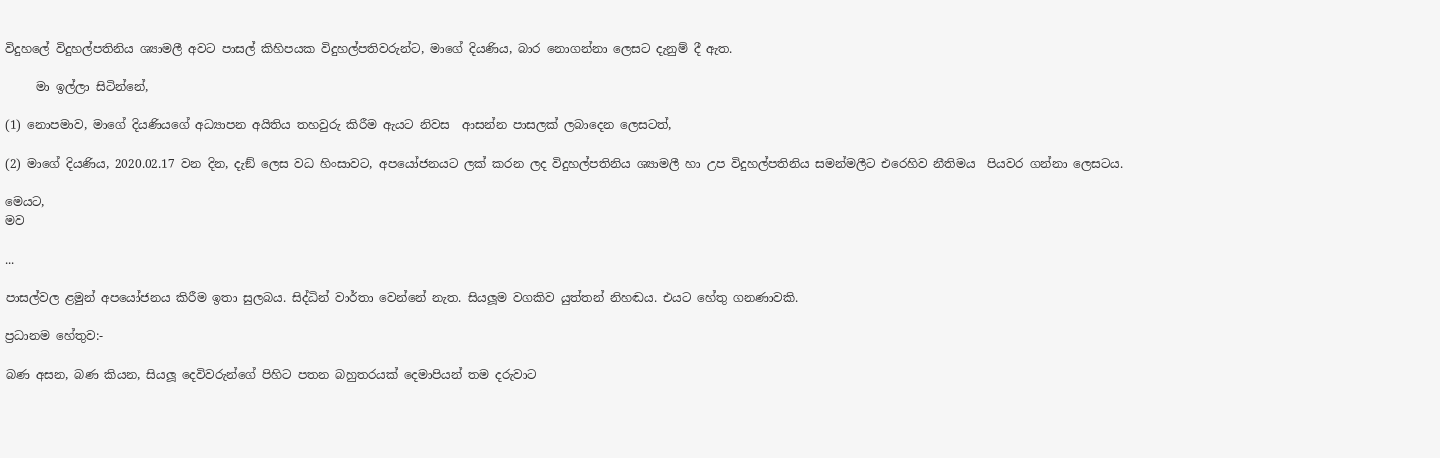විදුහලේ විදුහල්පතිනිය ශ්‍යාමලී අවට පාසල් කිහිපයක විදුහල්පතිවරුන්ට, මාගේ දියණිය, බාර නොගන්නා ලෙසට දැනුම් දී ඇත.

     මා ඉල්ලා සිටින්නේ,

(1) නොපමාව, මාගේ දියණියගේ අධ්‍යාපන අයිතිය තහවුරු කිරීම ඇයට නිවස  ආසන්න පාසලක් ලබාදෙන ලෙසටත්,

(2) මාගේ දියණිය, 2020.02.17 වන දින, දැඞ් ලෙස වධ හිංසාවට, අපයෝජනයට ලක් කරන ලද විදුහල්පතිනිය ශ්‍යාමලී හා උප විදුහල්පතිනිය සමන්මලීට එරෙහිව නීතිමය  පියවර ගන්නා ලෙසටය.

මෙයට,
මව

...

පාසල්වල ළමුන් අපයෝජනය කිරීම ඉතා සුලබය. සිද්ධින් වාර්තා වෙන්නේ නැත. සියලූම වගකිව යුත්තන් නිහඬය. එයට හේතු ගනණාවකි.

ප්‍රධානම හේතුව:-

බණ අසන, බණ කියන, සියලූ දෙවිවරුන්ගේ පිහිට පතන බහුතරයක් දෙමාපියන් තම දරුවාට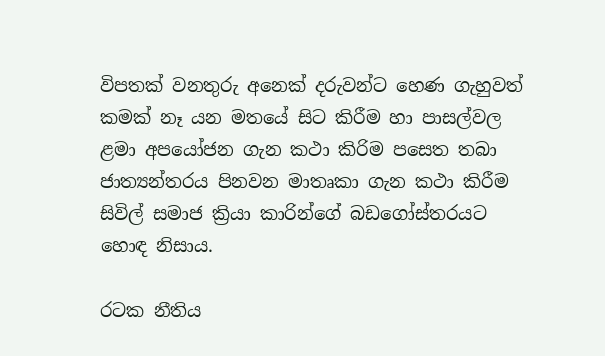විපතක් වනතුරු අනෙක් දරුවන්ට හෙණ ගැහුවත් කමක් නෑ යන මතයේ සිට කිරීම හා පාසල්වල ළමා අපයෝජන ගැන කථා කිරිම පසෙත තබා ජාත්‍යන්තරය පිනවන මාතෘකා ගැන කථා කිරීම සිවිල් සමාජ ක්‍රියා කාරින්ගේ බඩගෝස්තරයට හොඳ නිසාය.

රටක නීතිය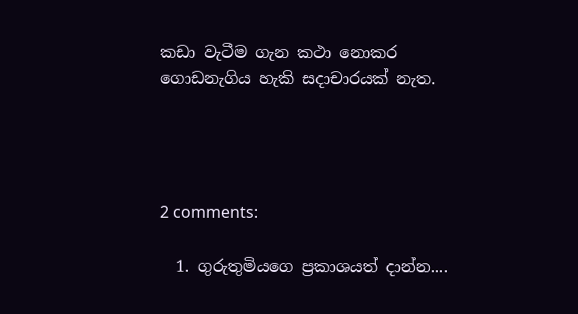කඩා වැටීම ගැන කථා නොකර ගොඩනැගිය හැකි සදාචාරයක් නැත.




2 comments:

  1. ගුරුතුමියගෙ ප්‍රකාශයත් දාන්න....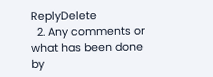ReplyDelete
  2. Any comments or what has been done by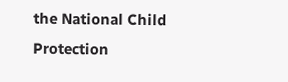the National Child Protection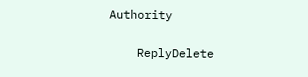Authority

    ReplyDelete